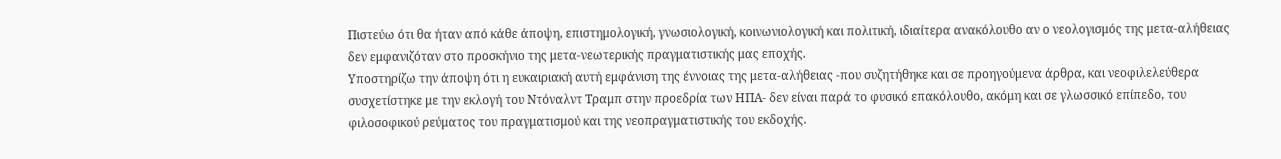Πιστεύω ότι θα ήταν από κάθε άποψη, επιστημολογική, γνωσιολογική, κοινωνιολογική και πολιτική, ιδιαίτερα ανακόλουθο αν ο νεολογισμός της μετα-αλήθειας δεν εμφανιζόταν στο προσκήνιο της μετα-νεωτερικής πραγματιστικής μας εποχής.
Υποστηρίζω την άποψη ότι η ευκαιριακή αυτή εμφάνιση της έννοιας της μετα-αλήθειας -που συζητήθηκε και σε προηγούμενα άρθρα, και νεοφιλελεύθερα συσχετίστηκε με την εκλογή του Ντόναλντ Τραμπ στην προεδρία των ΗΠΑ- δεν είναι παρά το φυσικό επακόλουθο, ακόμη και σε γλωσσικό επίπεδο, του φιλοσοφικού ρεύματος του πραγματισμού και της νεοπραγματιστικής του εκδοχής.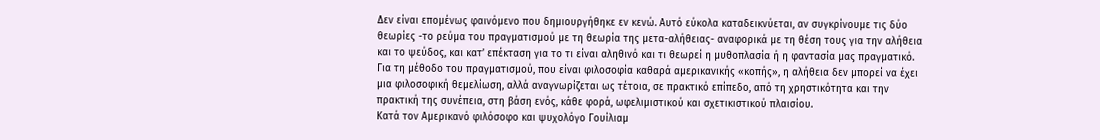Δεν είναι επομένως φαινόμενο που δημιουργήθηκε εν κενώ. Αυτό εύκολα καταδεικνύεται, αν συγκρίνουμε τις δύο θεωρίες -το ρεύμα του πραγματισμού με τη θεωρία της μετα-αλήθειας- αναφορικά με τη θέση τους για την αλήθεια και το ψεύδος, και κατ’ επέκταση για το τι είναι αληθινό και τι θεωρεί η μυθοπλασία ή η φαντασία μας πραγματικό.
Για τη μέθοδο του πραγματισμού, που είναι φιλοσοφία καθαρά αμερικανικής «κοπής», η αλήθεια δεν μπορεί να έχει μια φιλοσοφική θεμελίωση, αλλά αναγνωρίζεται ως τέτοια, σε πρακτικό επίπεδο, από τη χρηστικότητα και την πρακτική της συνέπεια, στη βάση ενός, κάθε φορά, ωφελιμιστικού και σχετικιστικού πλαισίου.
Κατά τον Αμερικανό φιλόσοφο και ψυχολόγο Γουίλιαμ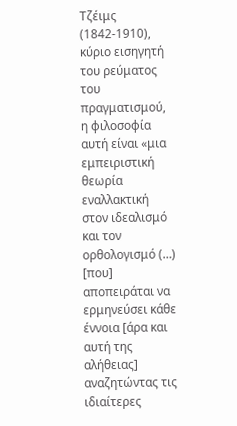Τζέιμς (1842-1910), κύριο εισηγητή του ρεύματος του πραγματισμού, η φιλοσοφία αυτή είναι «μια εμπειριστική θεωρία εναλλακτική στον ιδεαλισμό και τον ορθολογισμό (…) [που] αποπειράται να ερμηνεύσει κάθε έννοια [άρα και αυτή της αλήθειας] αναζητώντας τις ιδιαίτερες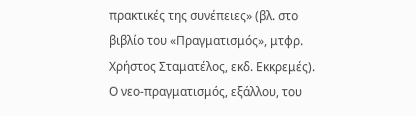πρακτικές της συνέπειες» (βλ. στο βιβλίο του «Πραγματισμός», μτφρ. Χρήστος Σταματέλος, εκδ. Εκκρεμές).
Ο νεο-πραγματισμός, εξάλλου, του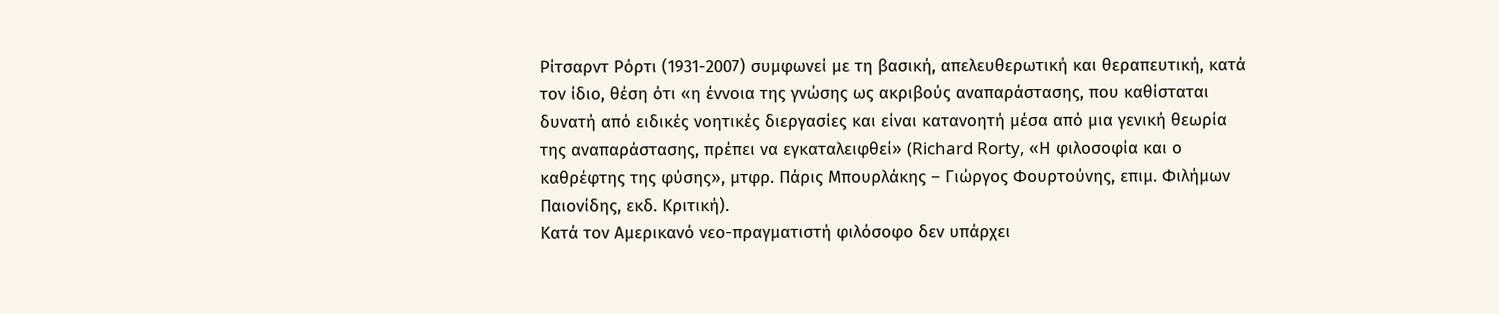Ρίτσαρντ Ρόρτι (1931-2007) συμφωνεί με τη βασική, απελευθερωτική και θεραπευτική, κατά τον ίδιο, θέση ότι «η έννοια της γνώσης ως ακριβούς αναπαράστασης, που καθίσταται δυνατή από ειδικές νοητικές διεργασίες και είναι κατανοητή μέσα από μια γενική θεωρία της αναπαράστασης, πρέπει να εγκαταλειφθεί» (Richard Rorty, «Η φιλοσοφία και ο καθρέφτης της φύσης», μτφρ. Πάρις Μπουρλάκης – Γιώργος Φουρτούνης, επιμ. Φιλήμων Παιονίδης, εκδ. Κριτική).
Κατά τον Αμερικανό νεο-πραγματιστή φιλόσοφο δεν υπάρχει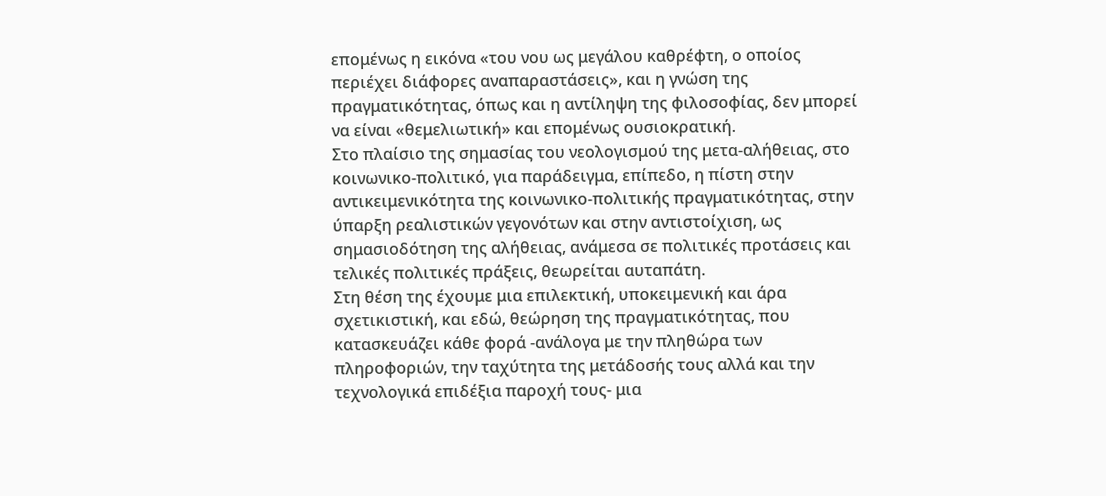επομένως η εικόνα «του νου ως μεγάλου καθρέφτη, ο οποίος περιέχει διάφορες αναπαραστάσεις», και η γνώση της πραγματικότητας, όπως και η αντίληψη της φιλοσοφίας, δεν μπορεί να είναι «θεμελιωτική» και επομένως ουσιοκρατική.
Στο πλαίσιο της σημασίας του νεολογισμού της μετα-αλήθειας, στο κοινωνικο-πολιτικό, για παράδειγμα, επίπεδο, η πίστη στην αντικειμενικότητα της κοινωνικο-πολιτικής πραγματικότητας, στην ύπαρξη ρεαλιστικών γεγονότων και στην αντιστοίχιση, ως σημασιοδότηση της αλήθειας, ανάμεσα σε πολιτικές προτάσεις και τελικές πολιτικές πράξεις, θεωρείται αυταπάτη.
Στη θέση της έχουμε μια επιλεκτική, υποκειμενική και άρα σχετικιστική, και εδώ, θεώρηση της πραγματικότητας, που κατασκευάζει κάθε φορά -ανάλογα με την πληθώρα των πληροφοριών, την ταχύτητα της μετάδοσής τους αλλά και την τεχνολογικά επιδέξια παροχή τους- μια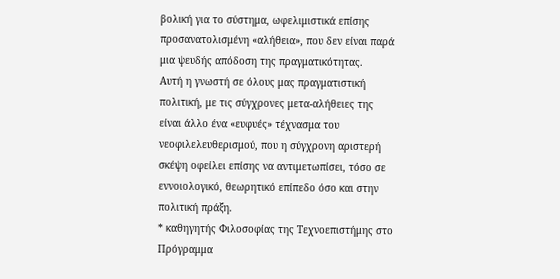βολική για το σύστημα, ωφελιμιστικά επίσης προσανατολισμένη «αλήθεια», που δεν είναι παρά μια ψευδής απόδοση της πραγματικότητας.
Αυτή η γνωστή σε όλους μας πραγματιστική πολιτική, με τις σύγχρονες μετα-αλήθειες της είναι άλλο ένα «ευφυές» τέχνασμα του νεοφιλελευθερισμού, που η σύγχρονη αριστερή σκέψη οφείλει επίσης να αντιμετωπίσει, τόσο σε εννοιολογικό, θεωρητικό επίπεδο όσο και στην πολιτική πράξη.
* καθηγητής Φιλοσοφίας της Τεχνοεπιστήμης στο Πρόγραμμα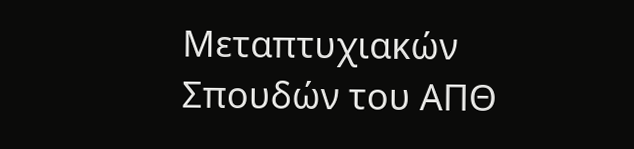Μεταπτυχιακών Σπουδών του ΑΠΘ